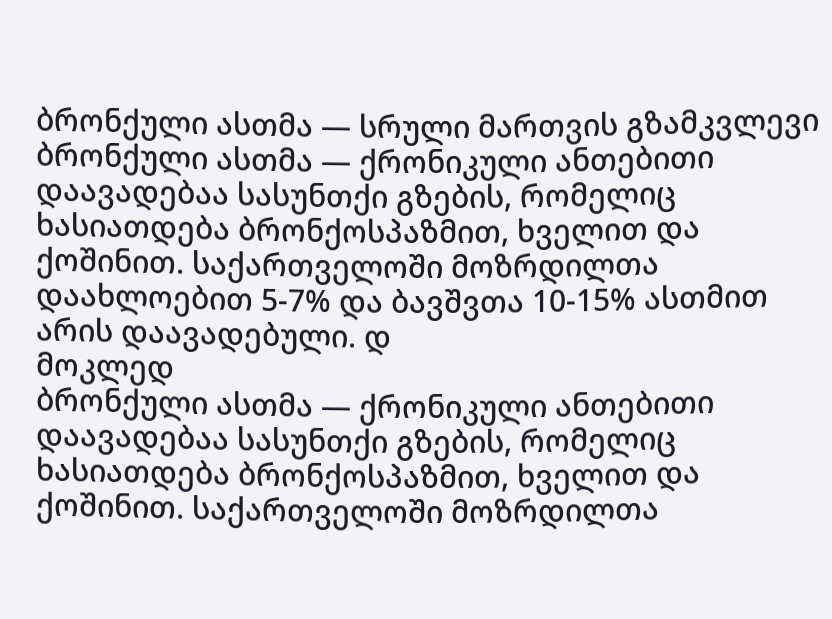ბრონქული ასთმა — სრული მართვის გზამკვლევი
ბრონქული ასთმა — ქრონიკული ანთებითი დაავადებაა სასუნთქი გზების, რომელიც ხასიათდება ბრონქოსპაზმით, ხველით და ქოშინით. საქართველოში მოზრდილთა დაახლოებით 5-7% და ბავშვთა 10-15% ასთმით არის დაავადებული. დ
მოკლედ
ბრონქული ასთმა — ქრონიკული ანთებითი დაავადებაა სასუნთქი გზების, რომელიც ხასიათდება ბრონქოსპაზმით, ხველით და ქოშინით. საქართველოში მოზრდილთა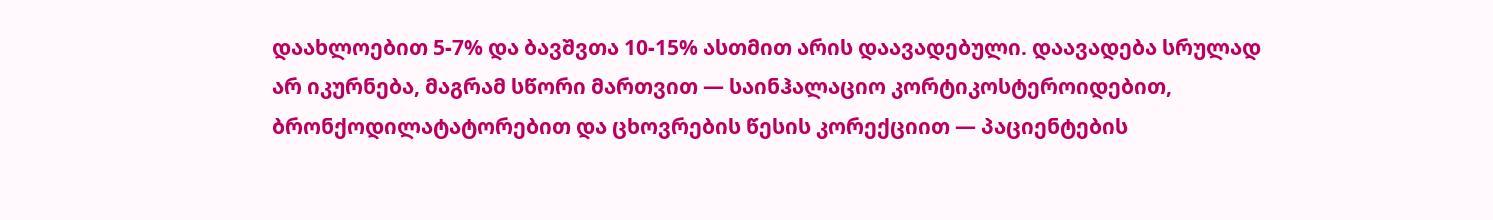დაახლოებით 5-7% და ბავშვთა 10-15% ასთმით არის დაავადებული. დაავადება სრულად არ იკურნება, მაგრამ სწორი მართვით — საინჰალაციო კორტიკოსტეროიდებით, ბრონქოდილატატორებით და ცხოვრების წესის კორექციით — პაციენტების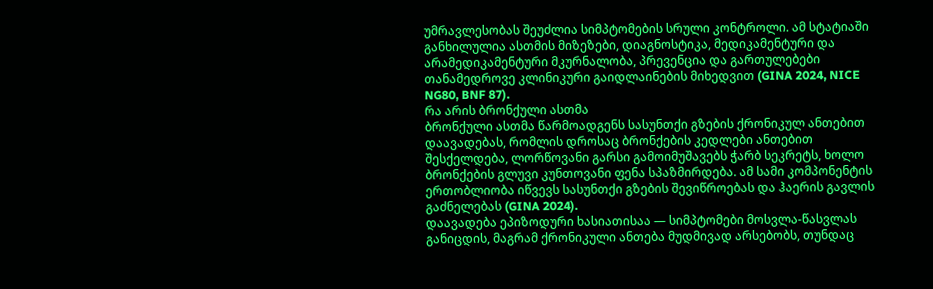უმრავლესობას შეუძლია სიმპტომების სრული კონტროლი. ამ სტატიაში განხილულია ასთმის მიზეზები, დიაგნოსტიკა, მედიკამენტური და არამედიკამენტური მკურნალობა, პრევენცია და გართულებები თანამედროვე კლინიკური გაიდლაინების მიხედვით (GINA 2024, NICE NG80, BNF 87).
რა არის ბრონქული ასთმა
ბრონქული ასთმა წარმოადგენს სასუნთქი გზების ქრონიკულ ანთებით დაავადებას, რომლის დროსაც ბრონქების კედლები ანთებით შესქელდება, ლორწოვანი გარსი გამოიმუშავებს ჭარბ სეკრეტს, ხოლო ბრონქების გლუვი კუნთოვანი ფენა სპაზმირდება. ამ სამი კომპონენტის ერთობლიობა იწვევს სასუნთქი გზების შევიწროებას და ჰაერის გავლის გაძნელებას (GINA 2024).
დაავადება ეპიზოდური ხასიათისაა — სიმპტომები მოსვლა-წასვლას განიცდის, მაგრამ ქრონიკული ანთება მუდმივად არსებობს, თუნდაც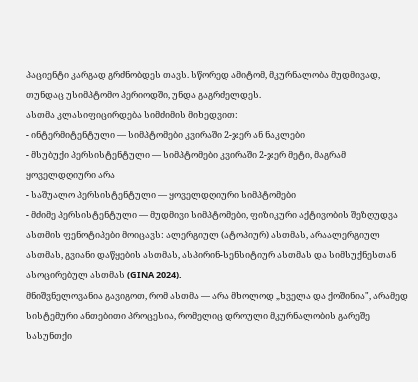პაციენტი კარგად გრძნობდეს თავს. სწორედ ამიტომ, მკურნალობა მუდმივად, თუნდაც უსიმპტომო პერიოდში, უნდა გაგრძელდეს.
ასთმა კლასიფიცირდება სიმძიმის მიხედვით:
- ინტერმიტენტული — სიმპტომები კვირაში 2-ჯერ ან ნაკლები
- მსუბუქი პერსისტენტული — სიმპტომები კვირაში 2-ჯერ მეტი, მაგრამ ყოველდღიური არა
- საშუალო პერსისტენტული — ყოველდღიური სიმპტომები
- მძიმე პერსისტენტული — მუდმივი სიმპტომები, ფიზიკური აქტივობის შეზღუდვა
ასთმის ფენოტიპები მოიცავს: ალერგიულ (ატოპიურ) ასთმას, არაალერგიულ ასთმას, გვიანი დაწყების ასთმას, ასპირინ-სენსიტიურ ასთმას და სიმსუქნესთან ასოცირებულ ასთმას (GINA 2024).
მნიშვნელოვანია გავიგოთ, რომ ასთმა — არა მხოლოდ „ხველა და ქოშინია", არამედ სისტემური ანთებითი პროცესია, რომელიც დროული მკურნალობის გარეშე სასუნთქი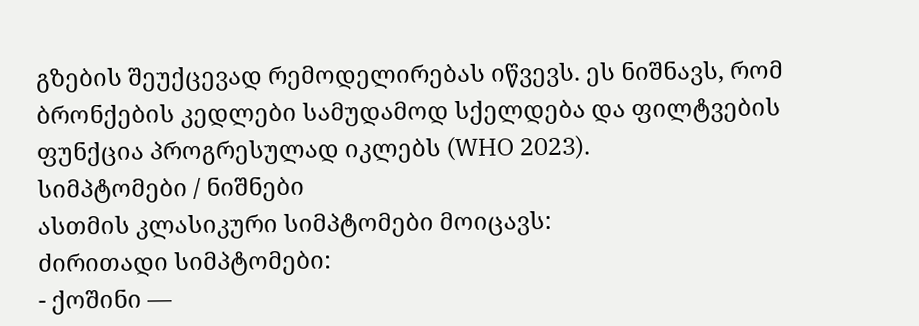გზების შეუქცევად რემოდელირებას იწვევს. ეს ნიშნავს, რომ ბრონქების კედლები სამუდამოდ სქელდება და ფილტვების ფუნქცია პროგრესულად იკლებს (WHO 2023).
სიმპტომები / ნიშნები
ასთმის კლასიკური სიმპტომები მოიცავს:
ძირითადი სიმპტომები:
- ქოშინი —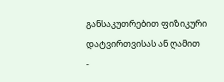განსაკუთრებით ფიზიკური დატვირთვისას ან ღამით
-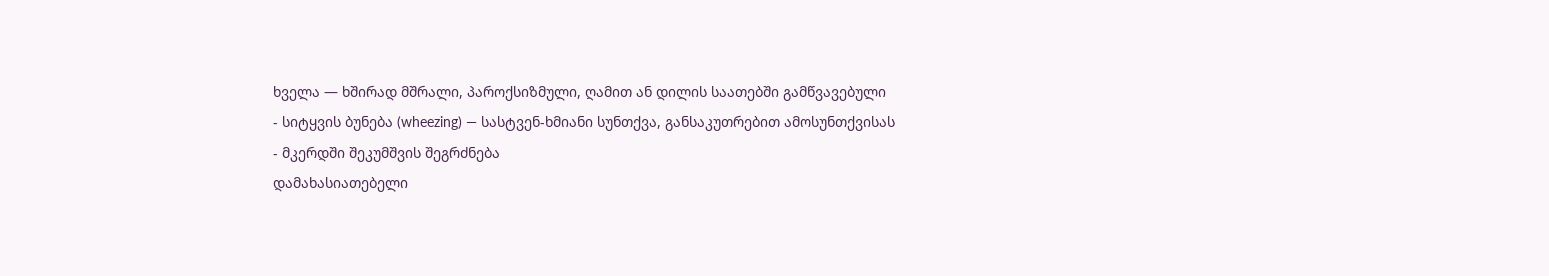ხველა — ხშირად მშრალი, პაროქსიზმული, ღამით ან დილის საათებში გამწვავებული
- სიტყვის ბუნება (wheezing) — სასტვენ-ხმიანი სუნთქვა, განსაკუთრებით ამოსუნთქვისას
- მკერდში შეკუმშვის შეგრძნება
დამახასიათებელი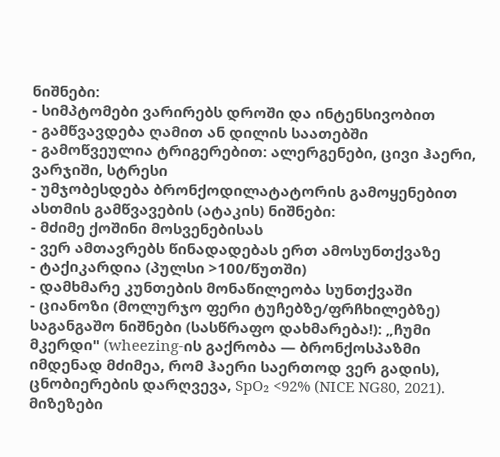ნიშნები:
- სიმპტომები ვარირებს დროში და ინტენსივობით
- გამწვავდება ღამით ან დილის საათებში
- გამოწვეულია ტრიგერებით: ალერგენები, ცივი ჰაერი, ვარჯიში, სტრესი
- უმჯობესდება ბრონქოდილატატორის გამოყენებით
ასთმის გამწვავების (ატაკის) ნიშნები:
- მძიმე ქოშინი მოსვენებისას
- ვერ ამთავრებს წინადადებას ერთ ამოსუნთქვაზე
- ტაქიკარდია (პულსი >100/წუთში)
- დამხმარე კუნთების მონაწილეობა სუნთქვაში
- ციანოზი (მოლურჯო ფერი ტუჩებზე/ფრჩხილებზე)
საგანგაშო ნიშნები (სასწრაფო დახმარება!): „ჩუმი მკერდი" (wheezing-ის გაქრობა — ბრონქოსპაზმი იმდენად მძიმეა, რომ ჰაერი საერთოდ ვერ გადის), ცნობიერების დარღვევა, SpO₂ <92% (NICE NG80, 2021).
მიზეზები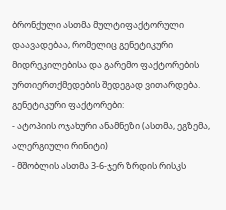ბრონქული ასთმა მულტიფაქტორული დაავადებაა, რომელიც გენეტიკური მიდრეკილებისა და გარემო ფაქტორების ურთიერთქმედების შედეგად ვითარდება.
გენეტიკური ფაქტორები:
- ატოპიის ოჯახური ანამნეზი (ასთმა, ეგზემა, ალერგიული რინიტი)
- მშობლის ასთმა 3-6-ჯერ ზრდის რისკს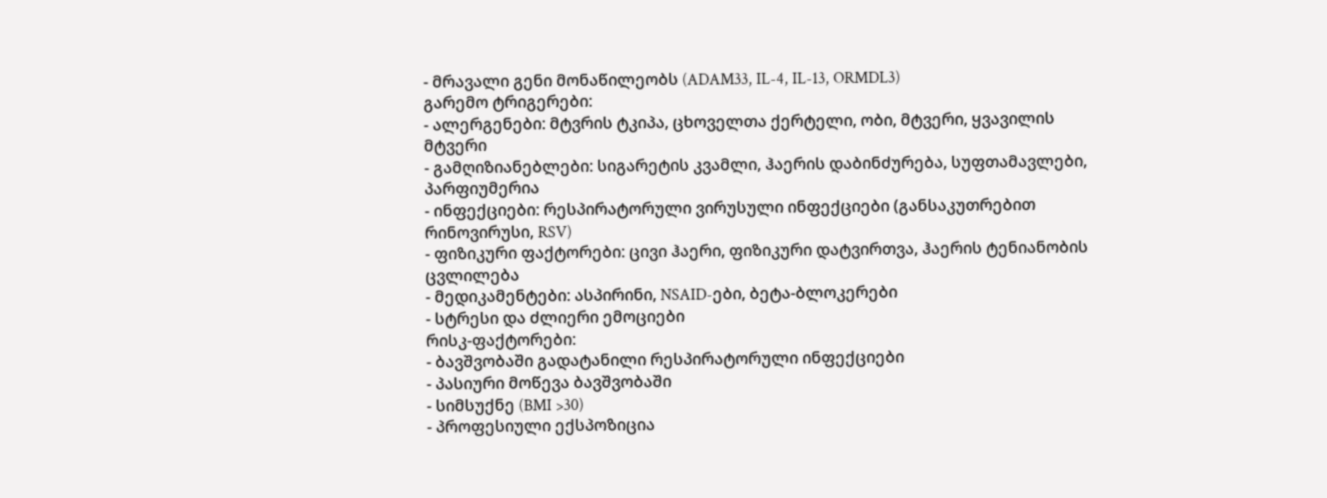- მრავალი გენი მონაწილეობს (ADAM33, IL-4, IL-13, ORMDL3)
გარემო ტრიგერები:
- ალერგენები: მტვრის ტკიპა, ცხოველთა ქერტელი, ობი, მტვერი, ყვავილის მტვერი
- გამღიზიანებლები: სიგარეტის კვამლი, ჰაერის დაბინძურება, სუფთამავლები, პარფიუმერია
- ინფექციები: რესპირატორული ვირუსული ინფექციები (განსაკუთრებით რინოვირუსი, RSV)
- ფიზიკური ფაქტორები: ცივი ჰაერი, ფიზიკური დატვირთვა, ჰაერის ტენიანობის ცვლილება
- მედიკამენტები: ასპირინი, NSAID-ები, ბეტა-ბლოკერები
- სტრესი და ძლიერი ემოციები
რისკ-ფაქტორები:
- ბავშვობაში გადატანილი რესპირატორული ინფექციები
- პასიური მოწევა ბავშვობაში
- სიმსუქნე (BMI >30)
- პროფესიული ექსპოზიცია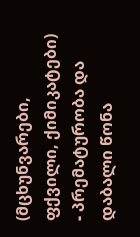(მცხუნვარები, ფქვილი, ქიმიკატები)
- პრემატურობა და დაბალი წონა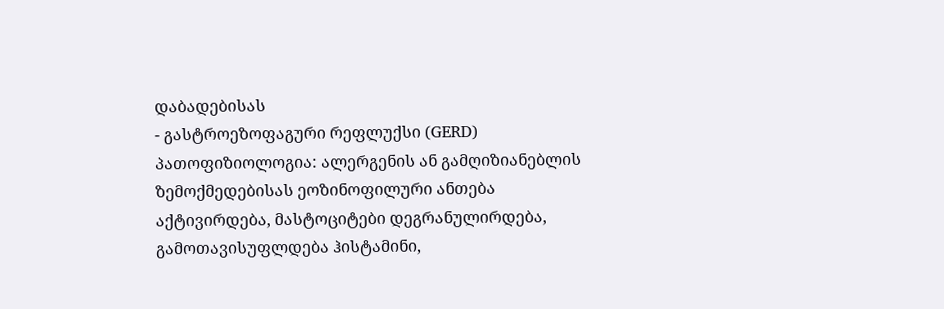დაბადებისას
- გასტროეზოფაგური რეფლუქსი (GERD)
პათოფიზიოლოგია: ალერგენის ან გამღიზიანებლის ზემოქმედებისას ეოზინოფილური ანთება აქტივირდება, მასტოციტები დეგრანულირდება, გამოთავისუფლდება ჰისტამინი,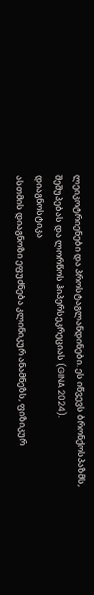ლეიკოტრიენები და პროსტაგლანდინები. ეს იწვევს ბრონქოსპაზმს, შეშუპებას და ლორწოს ჰიპერსეკრეციას (GINA 2024).
დიაგნოსტიკა
ასთმის დიაგნოზი ეფუძნება კლინიკურ ანამნეზს, ფიზიკურ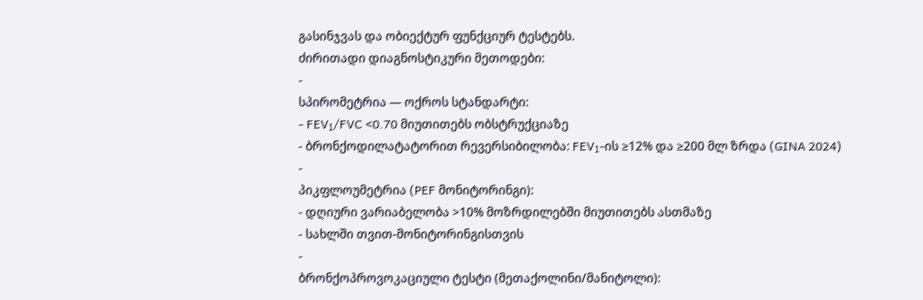გასინჯვას და ობიექტურ ფუნქციურ ტესტებს.
ძირითადი დიაგნოსტიკური მეთოდები:
-
სპირომეტრია — ოქროს სტანდარტი:
- FEV₁/FVC <0.70 მიუთითებს ობსტრუქციაზე
- ბრონქოდილატატორით რევერსიბილობა: FEV₁-ის ≥12% და ≥200 მლ ზრდა (GINA 2024)
-
პიკფლოუმეტრია (PEF მონიტორინგი):
- დღიური ვარიაბელობა >10% მოზრდილებში მიუთითებს ასთმაზე
- სახლში თვით-მონიტორინგისთვის
-
ბრონქოპროვოკაციული ტესტი (მეთაქოლინი/მანიტოლი):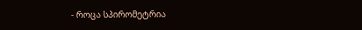- როცა სპირომეტრია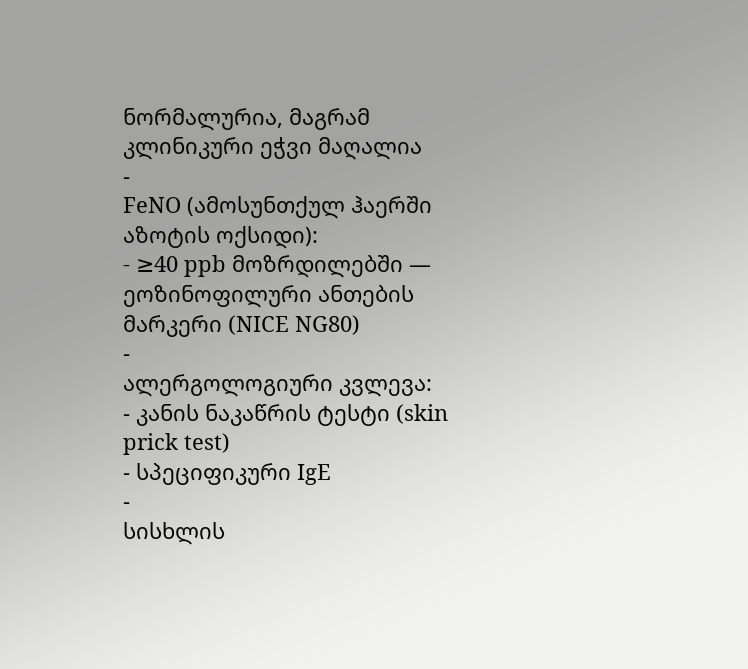ნორმალურია, მაგრამ კლინიკური ეჭვი მაღალია
-
FeNO (ამოსუნთქულ ჰაერში აზოტის ოქსიდი):
- ≥40 ppb მოზრდილებში — ეოზინოფილური ანთების მარკერი (NICE NG80)
-
ალერგოლოგიური კვლევა:
- კანის ნაკაწრის ტესტი (skin prick test)
- სპეციფიკური IgE
-
სისხლის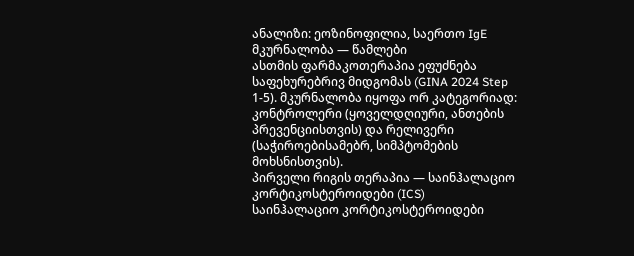ანალიზი: ეოზინოფილია, საერთო IgE
მკურნალობა — წამლები
ასთმის ფარმაკოთერაპია ეფუძნება საფეხურებრივ მიდგომას (GINA 2024 Step 1-5). მკურნალობა იყოფა ორ კატეგორიად: კონტროლერი (ყოველდღიური, ანთების პრევენციისთვის) და რელივერი (საჭიროებისამებრ, სიმპტომების მოხსნისთვის).
პირველი რიგის თერაპია — საინჰალაციო კორტიკოსტეროიდები (ICS)
საინჰალაციო კორტიკოსტეროიდები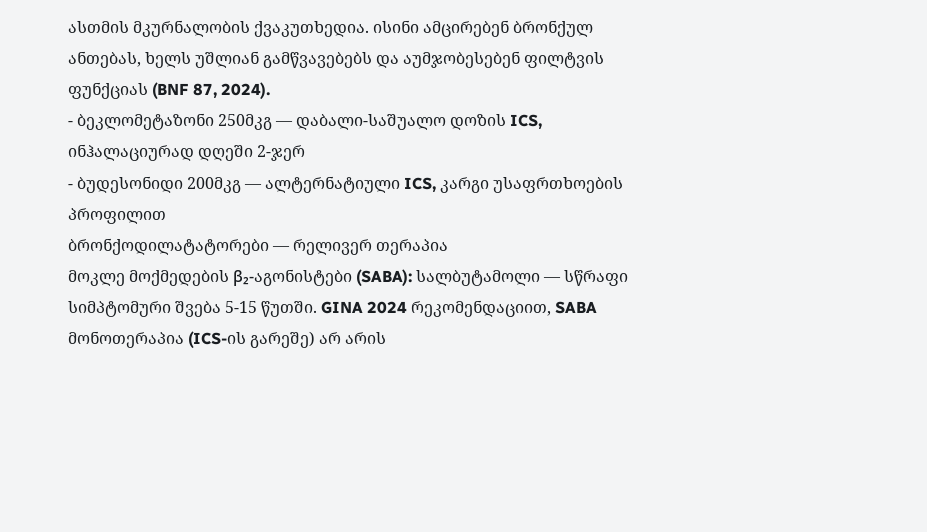ასთმის მკურნალობის ქვაკუთხედია. ისინი ამცირებენ ბრონქულ ანთებას, ხელს უშლიან გამწვავებებს და აუმჯობესებენ ფილტვის ფუნქციას (BNF 87, 2024).
- ბეკლომეტაზონი 250მკგ — დაბალი-საშუალო დოზის ICS, ინჰალაციურად დღეში 2-ჯერ
- ბუდესონიდი 200მკგ — ალტერნატიული ICS, კარგი უსაფრთხოების პროფილით
ბრონქოდილატატორები — რელივერ თერაპია
მოკლე მოქმედების β₂-აგონისტები (SABA): სალბუტამოლი — სწრაფი სიმპტომური შვება 5-15 წუთში. GINA 2024 რეკომენდაციით, SABA მონოთერაპია (ICS-ის გარეშე) არ არის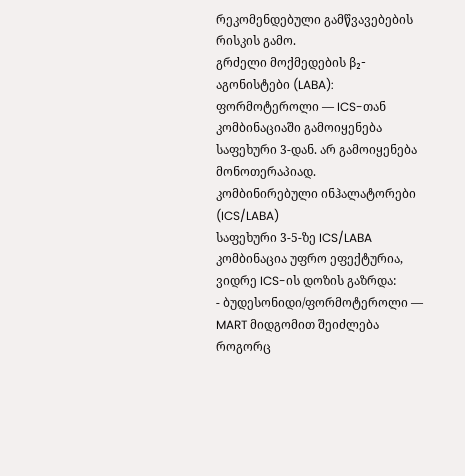რეკომენდებული გამწვავებების რისკის გამო.
გრძელი მოქმედების β₂-აგონისტები (LABA): ფორმოტეროლი — ICS-თან კომბინაციაში გამოიყენება საფეხური 3-დან. არ გამოიყენება მონოთერაპიად.
კომბინირებული ინჰალატორები (ICS/LABA)
საფეხური 3-5-ზე ICS/LABA კომბინაცია უფრო ეფექტურია, ვიდრე ICS-ის დოზის გაზრდა:
- ბუდესონიდი/ფორმოტეროლი — MART მიდგომით შეიძლება როგორც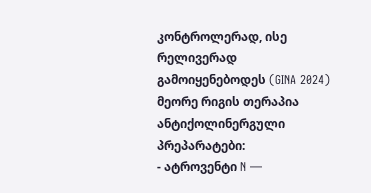კონტროლერად, ისე რელივერად გამოიყენებოდეს (GINA 2024)
მეორე რიგის თერაპია
ანტიქოლინერგული პრეპარატები:
- ატროვენტი N —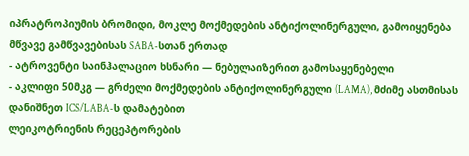იპრატროპიუმის ბრომიდი, მოკლე მოქმედების ანტიქოლინერგული, გამოიყენება მწვავე გამწვავებისას SABA-სთან ერთად
- ატროვენტი საინჰალაციო ხსნარი — ნებულაიზერით გამოსაყენებელი
- აკლიფი 50მკგ — გრძელი მოქმედების ანტიქოლინერგული (LAMA), მძიმე ასთმისას დანიშნეთ ICS/LABA-ს დამატებით
ლეიკოტრიენის რეცეპტორების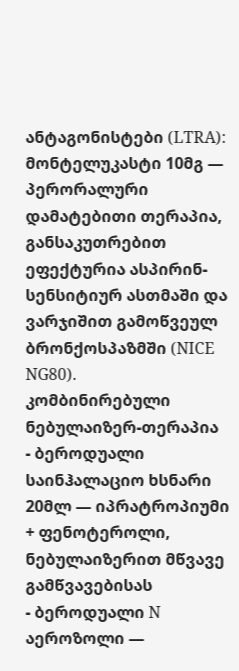ანტაგონისტები (LTRA): მონტელუკასტი 10მგ — პერორალური დამატებითი თერაპია, განსაკუთრებით ეფექტურია ასპირინ-სენსიტიურ ასთმაში და ვარჯიშით გამოწვეულ ბრონქოსპაზმში (NICE NG80).
კომბინირებული ნებულაიზერ-თერაპია
- ბეროდუალი საინჰალაციო ხსნარი 20მლ — იპრატროპიუმი + ფენოტეროლი, ნებულაიზერით მწვავე გამწვავებისას
- ბეროდუალი N აეროზოლი —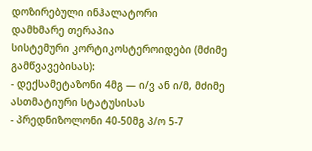დოზირებული ინჰალატორი
დამხმარე თერაპია
სისტემური კორტიკოსტეროიდები (მძიმე გამწვავებისას):
- დექსამეტაზონი 4მგ — ი/ვ ან ი/მ, მძიმე ასთმატიური სტატუსისას
- პრედნიზოლონი 40-50მგ პ/ო 5-7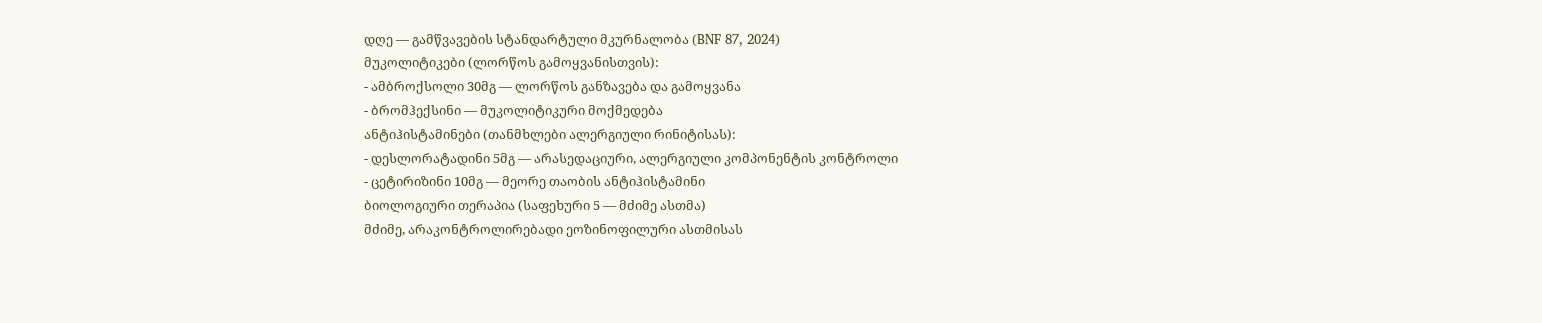დღე — გამწვავების სტანდარტული მკურნალობა (BNF 87, 2024)
მუკოლიტიკები (ლორწოს გამოყვანისთვის):
- ამბროქსოლი 30მგ — ლორწოს განზავება და გამოყვანა
- ბრომჰექსინი — მუკოლიტიკური მოქმედება
ანტიჰისტამინები (თანმხლები ალერგიული რინიტისას):
- დესლორატადინი 5მგ — არასედაციური, ალერგიული კომპონენტის კონტროლი
- ცეტირიზინი 10მგ — მეორე თაობის ანტიჰისტამინი
ბიოლოგიური თერაპია (საფეხური 5 — მძიმე ასთმა)
მძიმე, არაკონტროლირებადი ეოზინოფილური ასთმისას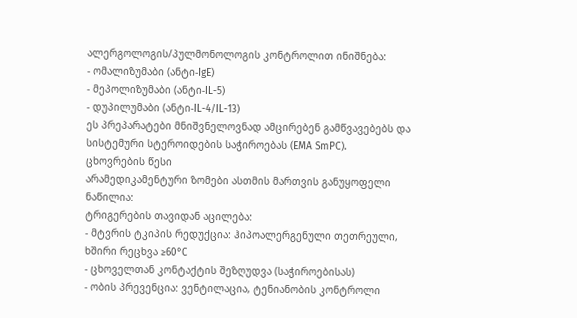ალერგოლოგის/პულმონოლოგის კონტროლით ინიშნება:
- ომალიზუმაბი (ანტი-IgE)
- მეპოლიზუმაბი (ანტი-IL-5)
- დუპილუმაბი (ანტი-IL-4/IL-13)
ეს პრეპარატები მნიშვნელოვნად ამცირებენ გამწვავებებს და სისტემური სტეროიდების საჭიროებას (EMA SmPC).
ცხოვრების წესი
არამედიკამენტური ზომები ასთმის მართვის განუყოფელი ნაწილია:
ტრიგერების თავიდან აცილება:
- მტვრის ტკიპის რედუქცია: ჰიპოალერგენული თეთრეული, ხშირი რეცხვა ≥60°C
- ცხოველთან კონტაქტის შეზღუდვა (საჭიროებისას)
- ობის პრევენცია: ვენტილაცია, ტენიანობის კონტროლი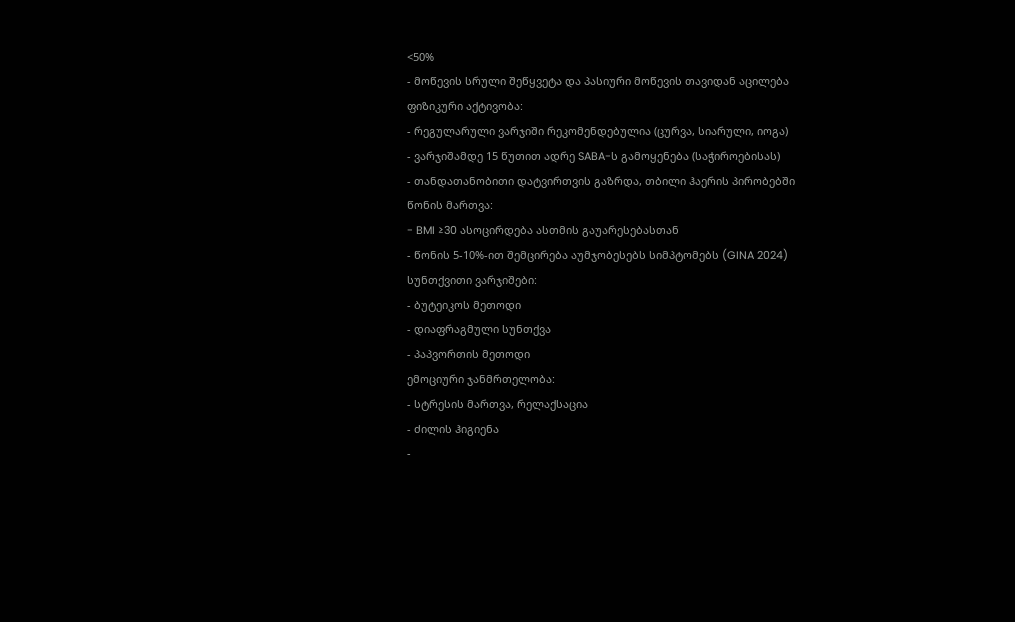<50%
- მოწევის სრული შეწყვეტა და პასიური მოწევის თავიდან აცილება
ფიზიკური აქტივობა:
- რეგულარული ვარჯიში რეკომენდებულია (ცურვა, სიარული, იოგა)
- ვარჯიშამდე 15 წუთით ადრე SABA-ს გამოყენება (საჭიროებისას)
- თანდათანობითი დატვირთვის გაზრდა, თბილი ჰაერის პირობებში
წონის მართვა:
- BMI ≥30 ასოცირდება ასთმის გაუარესებასთან
- წონის 5-10%-ით შემცირება აუმჯობესებს სიმპტომებს (GINA 2024)
სუნთქვითი ვარჯიშები:
- ბუტეიკოს მეთოდი
- დიაფრაგმული სუნთქვა
- პაპვორთის მეთოდი
ემოციური ჯანმრთელობა:
- სტრესის მართვა, რელაქსაცია
- ძილის ჰიგიენა
-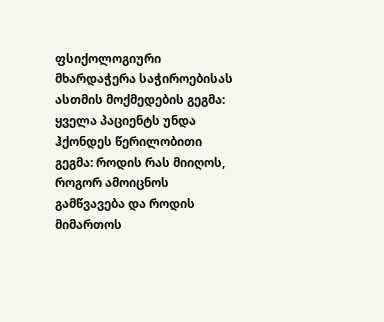ფსიქოლოგიური მხარდაჭერა საჭიროებისას
ასთმის მოქმედების გეგმა: ყველა პაციენტს უნდა ჰქონდეს წერილობითი გეგმა: როდის რას მიიღოს, როგორ ამოიცნოს გამწვავება და როდის მიმართოს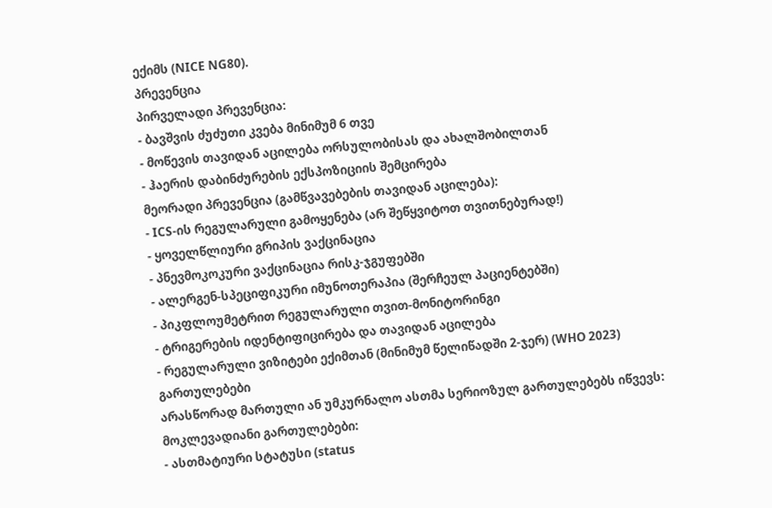ექიმს (NICE NG80).
პრევენცია
პირველადი პრევენცია:
- ბავშვის ძუძუთი კვება მინიმუმ 6 თვე
- მოწევის თავიდან აცილება ორსულობისას და ახალშობილთან
- ჰაერის დაბინძურების ექსპოზიციის შემცირება
მეორადი პრევენცია (გამწვავებების თავიდან აცილება):
- ICS-ის რეგულარული გამოყენება (არ შეწყვიტოთ თვითნებურად!)
- ყოველწლიური გრიპის ვაქცინაცია
- პნევმოკოკური ვაქცინაცია რისკ-ჯგუფებში
- ალერგენ-სპეციფიკური იმუნოთერაპია (შერჩეულ პაციენტებში)
- პიკფლოუმეტრით რეგულარული თვით-მონიტორინგი
- ტრიგერების იდენტიფიცირება და თავიდან აცილება
- რეგულარული ვიზიტები ექიმთან (მინიმუმ წელიწადში 2-ჯერ) (WHO 2023)
გართულებები
არასწორად მართული ან უმკურნალო ასთმა სერიოზულ გართულებებს იწვევს:
მოკლევადიანი გართულებები:
- ასთმატიური სტატუსი (status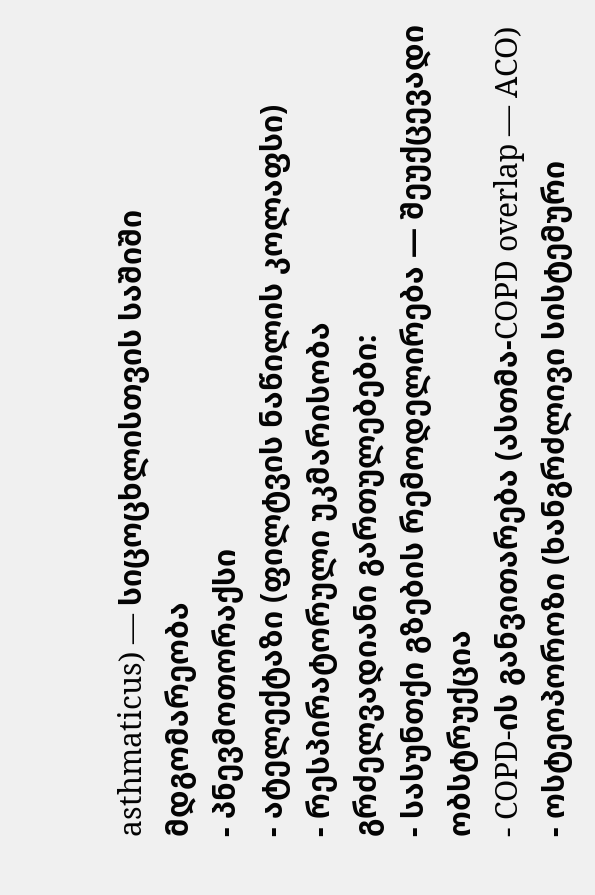asthmaticus) — სიცოცხლისთვის საშიში მდგომარეობა
- პნევმოთორაქსი
- ატელექტაზი (ფილტვის ნაწილის კოლაფსი)
- რესპირატორული უკმარისობა
გრძელვადიანი გართულებები:
- სასუნთქი გზების რემოდელირება — შეუქცევადი ობსტრუქცია
- COPD-ის განვითარება (ასთმა-COPD overlap — ACO)
- ოსტეოპოროზი (ხანგრძლივი სისტემური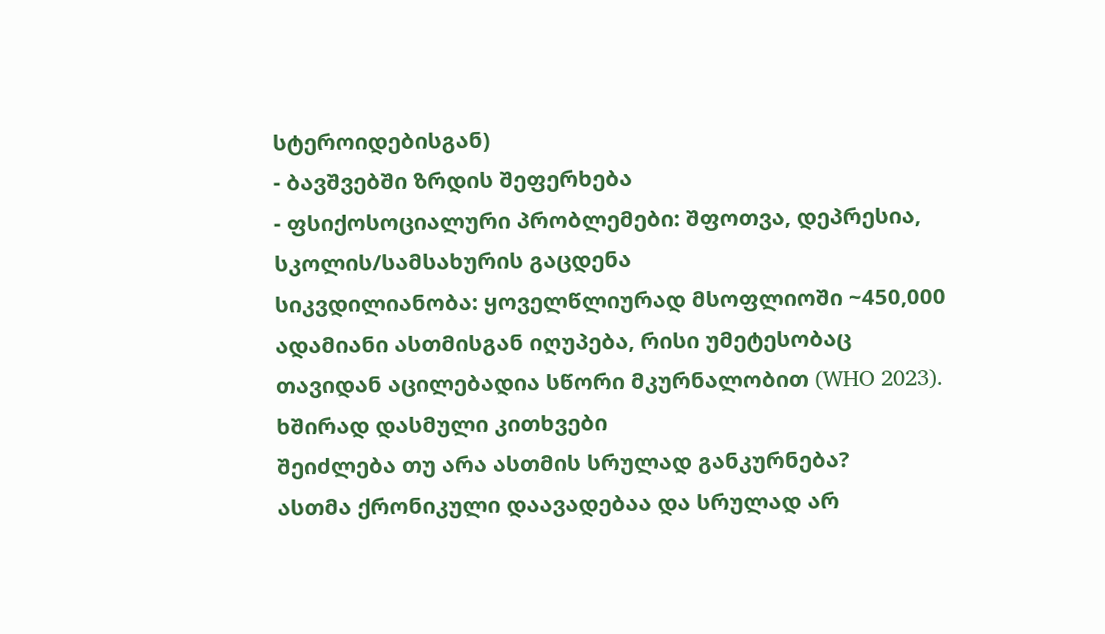სტეროიდებისგან)
- ბავშვებში ზრდის შეფერხება
- ფსიქოსოციალური პრობლემები: შფოთვა, დეპრესია, სკოლის/სამსახურის გაცდენა
სიკვდილიანობა: ყოველწლიურად მსოფლიოში ~450,000 ადამიანი ასთმისგან იღუპება, რისი უმეტესობაც თავიდან აცილებადია სწორი მკურნალობით (WHO 2023).
ხშირად დასმული კითხვები
შეიძლება თუ არა ასთმის სრულად განკურნება?
ასთმა ქრონიკული დაავადებაა და სრულად არ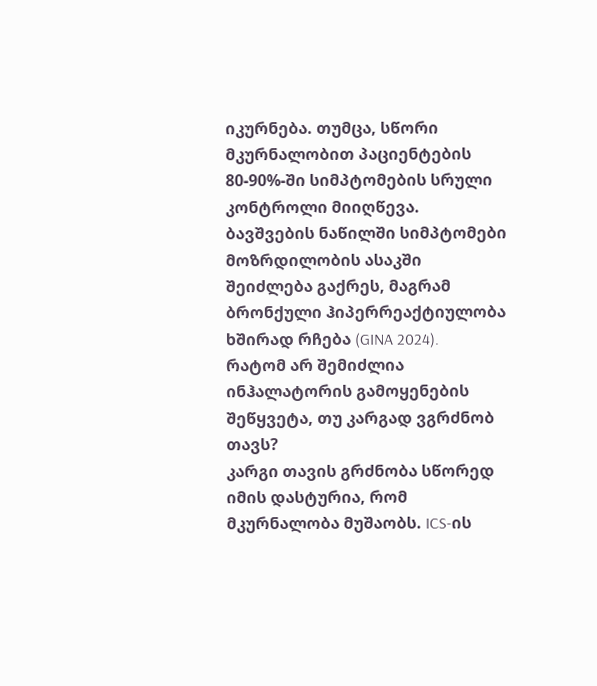იკურნება. თუმცა, სწორი მკურნალობით პაციენტების 80-90%-ში სიმპტომების სრული კონტროლი მიიღწევა. ბავშვების ნაწილში სიმპტომები მოზრდილობის ასაკში შეიძლება გაქრეს, მაგრამ ბრონქული ჰიპერრეაქტიულობა ხშირად რჩება (GINA 2024).
რატომ არ შემიძლია ინჰალატორის გამოყენების შეწყვეტა, თუ კარგად ვგრძნობ თავს?
კარგი თავის გრძნობა სწორედ იმის დასტურია, რომ მკურნალობა მუშაობს. ICS-ის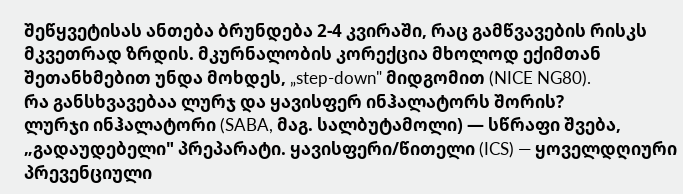შეწყვეტისას ანთება ბრუნდება 2-4 კვირაში, რაც გამწვავების რისკს მკვეთრად ზრდის. მკურნალობის კორექცია მხოლოდ ექიმთან შეთანხმებით უნდა მოხდეს, „step-down" მიდგომით (NICE NG80).
რა განსხვავებაა ლურჯ და ყავისფერ ინჰალატორს შორის?
ლურჯი ინჰალატორი (SABA, მაგ. სალბუტამოლი) — სწრაფი შვება, „გადაუდებელი" პრეპარატი. ყავისფერი/წითელი (ICS) — ყოველდღიური პრევენციული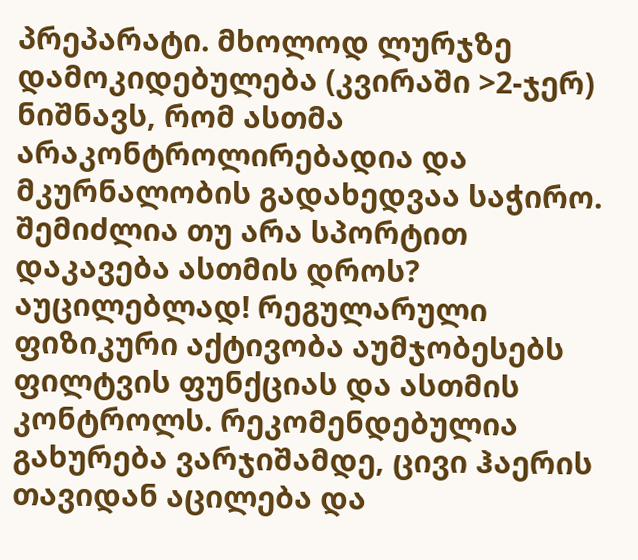პრეპარატი. მხოლოდ ლურჯზე დამოკიდებულება (კვირაში >2-ჯერ) ნიშნავს, რომ ასთმა არაკონტროლირებადია და მკურნალობის გადახედვაა საჭირო.
შემიძლია თუ არა სპორტით დაკავება ასთმის დროს?
აუცილებლად! რეგულარული ფიზიკური აქტივობა აუმჯობესებს ფილტვის ფუნქციას და ასთმის კონტროლს. რეკომენდებულია გახურება ვარჯიშამდე, ცივი ჰაერის თავიდან აცილება და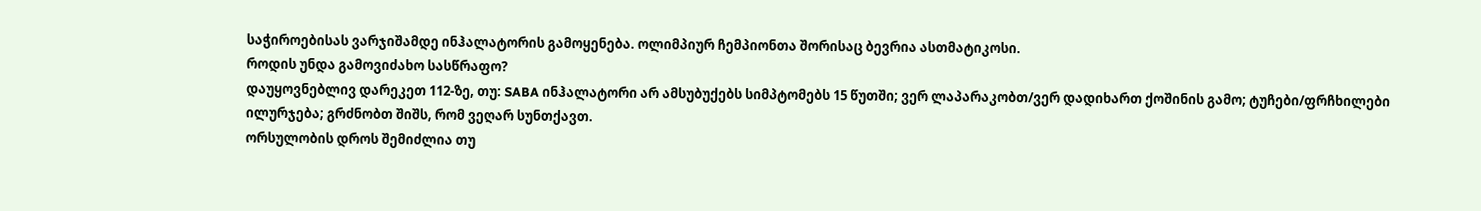საჭიროებისას ვარჯიშამდე ინჰალატორის გამოყენება. ოლიმპიურ ჩემპიონთა შორისაც ბევრია ასთმატიკოსი.
როდის უნდა გამოვიძახო სასწრაფო?
დაუყოვნებლივ დარეკეთ 112-ზე, თუ: SABA ინჰალატორი არ ამსუბუქებს სიმპტომებს 15 წუთში; ვერ ლაპარაკობთ/ვერ დადიხართ ქოშინის გამო; ტუჩები/ფრჩხილები ილურჯება; გრძნობთ შიშს, რომ ვეღარ სუნთქავთ.
ორსულობის დროს შემიძლია თუ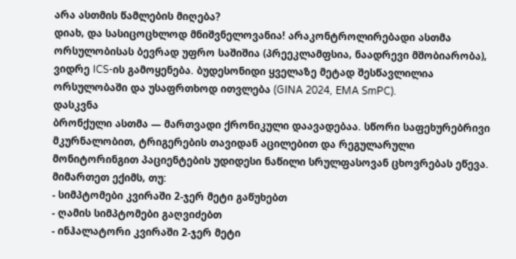არა ასთმის წამლების მიღება?
დიახ, და სასიცოცხლოდ მნიშვნელოვანია! არაკონტროლირებადი ასთმა ორსულობისას ბევრად უფრო საშიშია (პრეეკლამფსია, ნაადრევი მშობიარობა), ვიდრე ICS-ის გამოყენება. ბუდესონიდი ყველაზე მეტად შესწავლილია ორსულობაში და უსაფრთხოდ ითვლება (GINA 2024, EMA SmPC).
დასკვნა
ბრონქული ასთმა — მართვადი ქრონიკული დაავადებაა. სწორი საფეხურებრივი მკურნალობით, ტრიგერების თავიდან აცილებით და რეგულარული მონიტორინგით პაციენტების უდიდესი ნაწილი სრულფასოვან ცხოვრებას ეწევა.
მიმართეთ ექიმს, თუ:
- სიმპტომები კვირაში 2-ჯერ მეტი გაწუხებთ
- ღამის სიმპტომები გაღვიძებთ
- ინჰალატორი კვირაში 2-ჯერ მეტი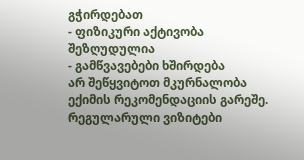გჭირდებათ
- ფიზიკური აქტივობა შეზღუდულია
- გამწვავებები ხშირდება
არ შეწყვიტოთ მკურნალობა ექიმის რეკომენდაციის გარეშე. რეგულარული ვიზიტები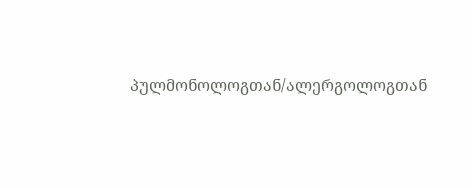პულმონოლოგთან/ალერგოლოგთან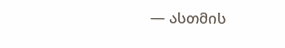— ასთმის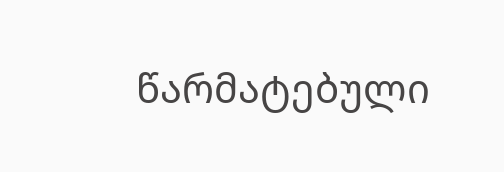წარმატებული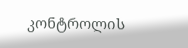კონტროლის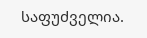საფუძველია.